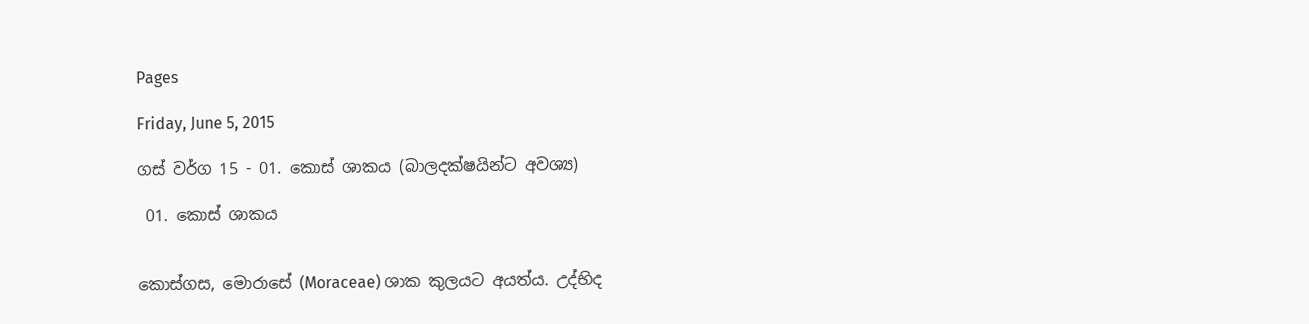Pages

Friday, June 5, 2015

ගස් වර්ග 15 - 01. කොස්‌ ශාකය (බාලදක්ෂයින්ට අවශ්‍ය)

 01. කොස්‌ ශාකය


කොස්‌ගස, මොරාසේ (Moraceae) ශාක කුලයට අයත්ය. උද්භිද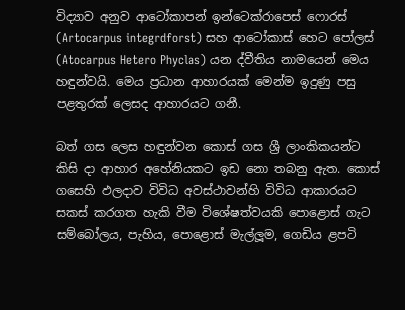විද්‍යාව අනුව ආටෝකාපන් ඉන්ටෙක්‌රාපෙස්‌ ෆොරස්‌ (Artocarpus integrdforst) සහ ආටෝකාස්‌ හෙට පෝලස්‌ (Atocarpus Hetero Phyclas) යන ද්වීතිය නාමයෙන් මෙය හඳුන්වයි. මෙය ප්‍රධාන ආහාරයක්‌ මෙන්ම ඉදුණු පසු පළතුරක්‌ ලෙසද ආහාරයට ගනී.

බත් ගස ලෙස හඳුන්වන කොස්‌ ගස ශ්‍රී ලාංකිකයන්ට කිසි දා ආහාර අහේනියකට ඉඩ නො තබනු ඇත. කොස්‌ ගසෙහි ඵලදාව විවිධ අවස්‌ථාවන්හි විවිධ ආකාරයට සකස්‌ කරගත හැකි වීම විශේෂත්වයකි පොළොස්‌ ගැට සම්බෝලය, පැහිය, පොළොස්‌ මැල්ලූම, ගෙඩිය ළපටි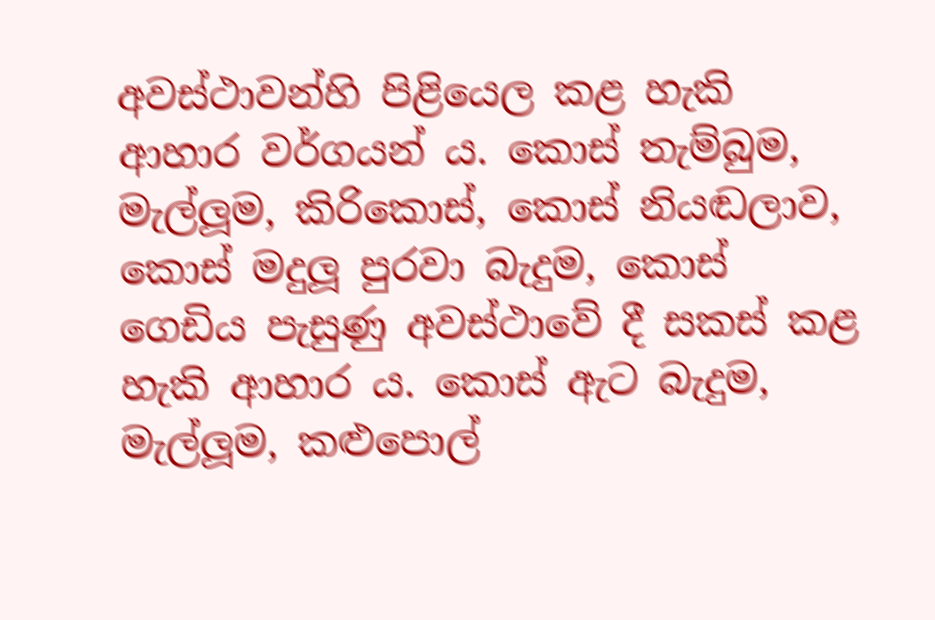අවස්‌ථාවන්හි පිළියෙල කළ හැකි ආහාර වර්ගයන් ය. කොස්‌ තැම්බුම, මැල්ලූම, කිරිකොස්‌, කොස්‌ නියඬලාව, කොස්‌ මදුලූ පුරවා බැදුම, කොස්‌ ගෙඩිය පැසුණු අවස්‌ථාවේ දී සකස්‌ කළ හැකි ආහාර ය. කොස්‌ ඇට බැදුම, මැල්ලූම, කළුපොල්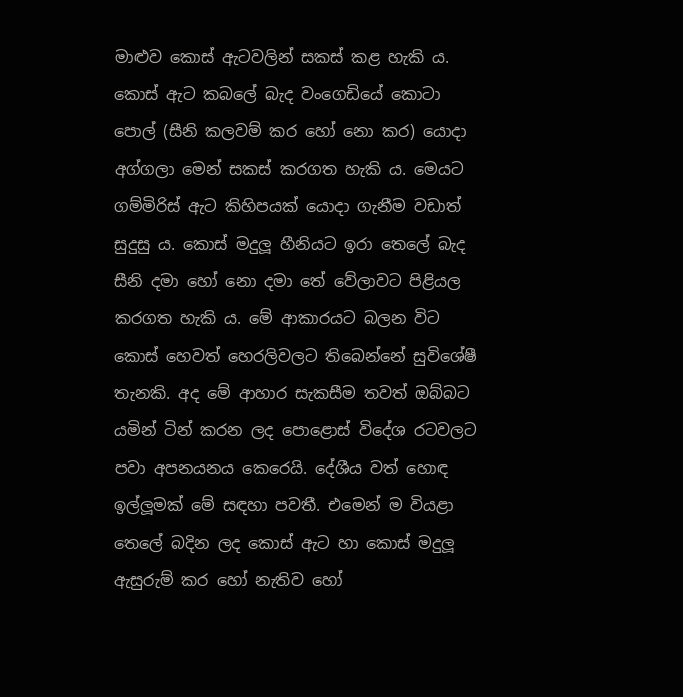මාළුව කොස්‌ ඇටවලින් සකස්‌ කළ හැකි ය. කොස්‌ ඇට කබලේ බැද වංගෙඩියේ කොටා පොල් (සීනි කලවම් කර හෝ නො කර) යොදා අග්ගලා මෙන් සකස්‌ කරගත හැකි ය. මෙයට ගම්මිරිස්‌ ඇට කිහිපයක්‌ යොදා ගැනීම වඩාත් සුදුසු ය. කොස්‌ මදුලූ හීනියට ඉරා තෙලේ බැද සීනි දමා හෝ නො දමා තේ වේලාවට පිළියල කරගත හැකි ය. මේ ආකාරයට බලන විට කොස්‌ හෙවත් හෙරලිවලට තිබෙන්නේ සුවිශේෂී තැනකි. අද මේ ආහාර සැකසීම තවත් ඔබ්බට යමින් ටින් කරන ලද පොළොස්‌ විදේශ රටවලට පවා අපනයනය කෙරෙයි. දේශීය වත් හොඳ ඉල්ලූමක්‌ මේ සඳහා පවතී. එමෙන් ම වියළා තෙලේ බදින ලද කොස්‌ ඇට හා කොස්‌ මදුලූ ඇසුරුම් කර හෝ නැතිව හෝ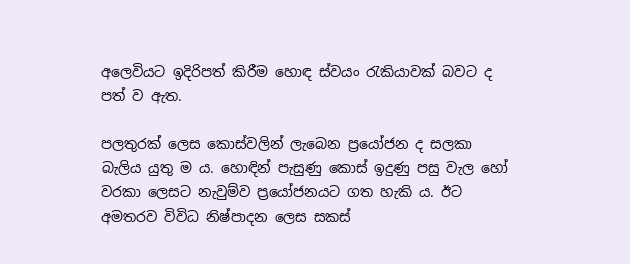අලෙවියට ඉදිරිපත් කිරීම හොඳ ස්‌වයං රැකියාවක්‌ බවට ද පත් ව ඇත.

පලතුරක්‌ ලෙස කොස්‌වලින් ලැබෙන ප්‍රයෝජන ද සලකා බැලිය යුතු ම ය. හොඳින් පැසුණු කොස්‌ ඉදුණු පසු වැල හෝ වරකා ලෙසට නැවුම්ව ප්‍රයෝජනයට ගත හැකි ය. ඊට අමතරව විවිධ නිෂ්පාදන ලෙස සකස්‌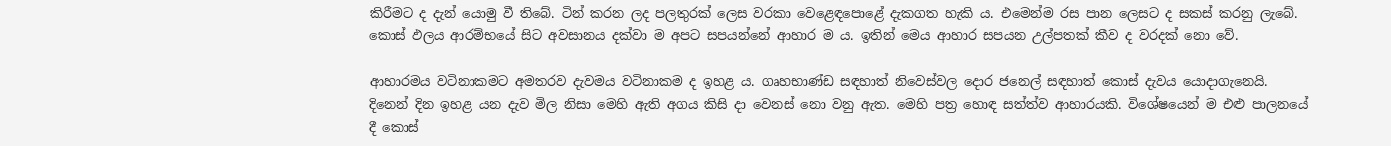කිරීමට ද දැන් යොමු වී තිබේ. ටින් කරන ලද පලතුරක්‌ ලෙස වරකා වෙළෙඳපොළේ දැකගත හැකි ය. එමෙන්ම රස පාන ලෙසට ද සකස්‌ කරනු ලැබේ. කොස්‌ ඵලය ආරම්භයේ සිට අවසානය දක්‌වා ම අපට සපයන්නේ ආහාර ම ය. ඉතින් මෙය ආහාර සපයන උල්පතක්‌ කීව ද වරදක්‌ නො වේ.

ආහාරමය වටිනාකමට අමතරව දැවමය වටිනාකම ද ඉහළ ය. ගෘහභාණ්‌ඩ සඳහාත් නිවෙස්‌වල දොර ජනෙල් සඳහාත් කොස්‌ දැවය යොදාගැනෙයි. දිනෙන් දින ඉහළ යන දැව මිල නිසා මෙහි ඇති අගය කිසි දා වෙනස්‌ නො වනු ඇත. මෙහි පත්‍ර හොඳ සත්ත්ව ආහාරයකි. විශේෂයෙන් ම එළු පාලනයේ දී කොස්‌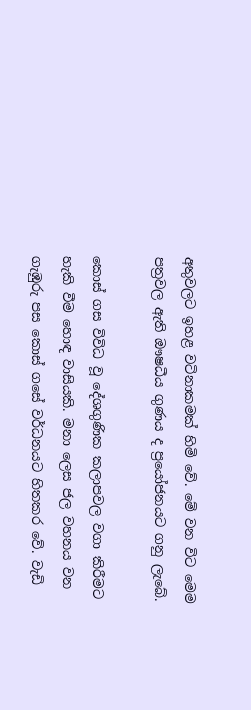අතුවලට ඉහළ වටිනාකමක්‌ හිමි වේ. මේ වන විට මෙම පත්‍රවල ඇති ඖෂධීය ගුණය ද ප්‍රයෝජනයට ගනු ලැබේ.

කොස්‌ ගස විවිධ වූ දේශගුණික කලාපවල වගා කිරීමට හැකි වීම හොඳ වාසියකි. මනා ලෙස ජල වහනය වන ගැඹුරු පස කොස්‌ ගසේ වර්ධනයට හිතකර වේ. වැඩි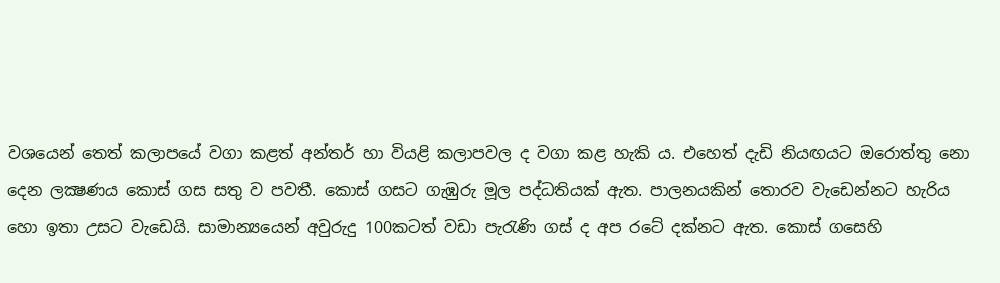වශයෙන් තෙත් කලාපයේ වගා කළත් අන්තර් හා වියළි කලාපවල ද වගා කළ හැකි ය. එහෙත් දැඩි නියඟයට ඔරොත්තු නො දෙන ලක්‍ෂණය කොස්‌ ගස සතු ව පවතී. කොස්‌ ගසට ගැඹුරු මූල පද්ධතියක්‌ ඇත. පාලනයකින් තොරව වැඩෙන්නට හැරිය හො ඉතා උසට වැඩෙයි. සාමාන්‍යයෙන් අවුරුදු 100කටත් වඩා පැරැණි ගස්‌ ද අප රටේ දක්‌නට ඇත. කොස්‌ ගසෙහි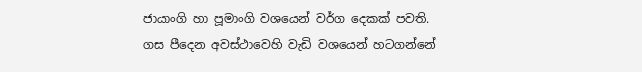ජායාංගි හා පූමාංගි වශයෙන් වර්ග දෙකක්‌ පවති. ගස පීදෙන අවස්‌ථාවෙහි වැඩි වශයෙන් හටගන්නේ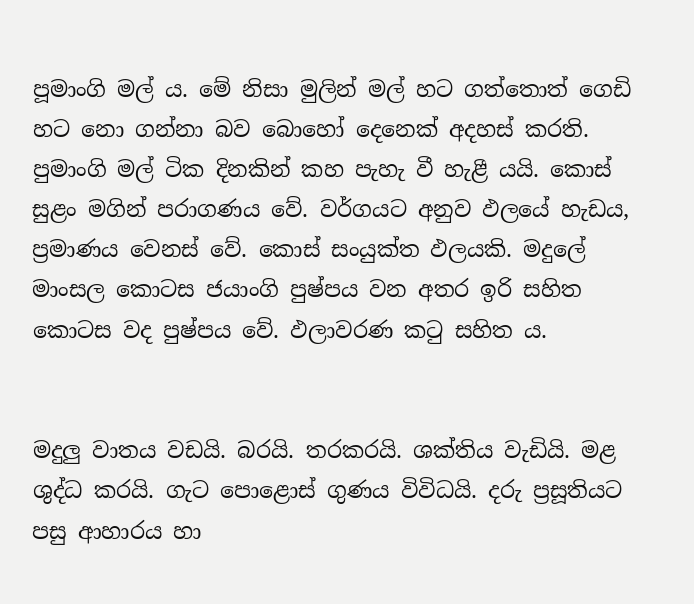පූමාංගි මල් ය. මේ නිසා මුලින් මල් හට ගත්තොත් ගෙඩි හට නො ගන්නා බව බොහෝ දෙනෙක්‌ අදහස්‌ කරති. පුමාංගි මල් ටික දිනකින් කහ පැහැ වී හැළී යයි. කොස්‌ සුළං මගින් පරාගණය වේ. වර්ගයට අනුව ඵලයේ හැඩය, ප්‍රමාණය වෙනස්‌ වේ. කොස්‌ සංයුක්‌ත ඵලයකි. මදුලේ මාංසල කොටස ජයාංගි පුෂ්පය වන අතර ඉරි සහිත කොටස වද පුෂ්පය වේ. ඵලාවරණ කටු සහිත ය.


මදුලු වාතය වඩයි. බරයි. තරකරයි. ශක්‌තිය වැඩියි. මළ ශුද්ධ කරයි. ගැට පොළොස්‌ ගුණය විවිධයි. දරු ප්‍රසූතියට පසු ආහාරය හා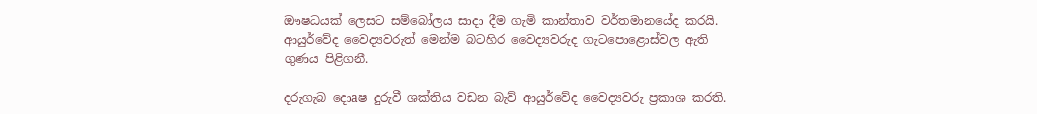ඖෂධයක්‌ ලෙසට සම්බෝලය සාදා දීම ගැමි කාන්තාව වර්තමානයේද කරයි. ආයුර්වේද වෛද්‍යවරුත් මෙන්ම බටහිර වෛද්‍යවරුද ගැටපොළොස්‌වල ඇති ගුණය පිළිගනී.

දරුගැබ දොaෂ දුරුවී ශක්‌තිය වඩන බැව් ආයුර්වේද වෛද්‍යවරු ප්‍රකාශ කරති.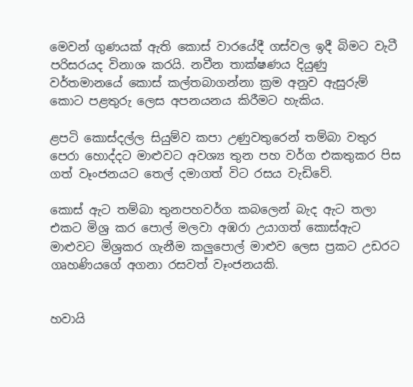මෙවන් ගුණයක්‌ ඇති කොස්‌ වාරයේදී ගස්‌වල ඉදී බිමට වැටී පරිසරයද විනාශ කරයි. නවීන තාක්‌ෂණය දියුණු වර්තමානයේ කොස්‌ කල්තබාගන්නා ක්‍රම අනුව ඇසුරුම් කොට පළතුරු ලෙස අපනයනය කිරීමට හැකිය.

ළපටි කොස්‌දල්ල සියුම්ව කපා උණුවතුරෙන් තම්බා වතුර පෙරා හොද්දට මාළුවට අවශ්‍ය තුන පහ වර්ග එකතුකර පිස ගත් වෑංජනයට තෙල් දමාගත් විට රසය වැඩිවේ.

කොස්‌ ඇට තම්බා තුනපහවර්ග කබලෙන් බැද ඇට තලා එකට මිශ්‍ර කර පොල් මලවා අඹරා උයාගත් කොස්‌ඇට මාළුවට මිශ්‍රකර ගැනීම කලුපොල් මාළුව ලෙස ප්‍රකට උඩරට ගෘහණියගේ අගනා රසවත් වෑංජනයකි.


හවායි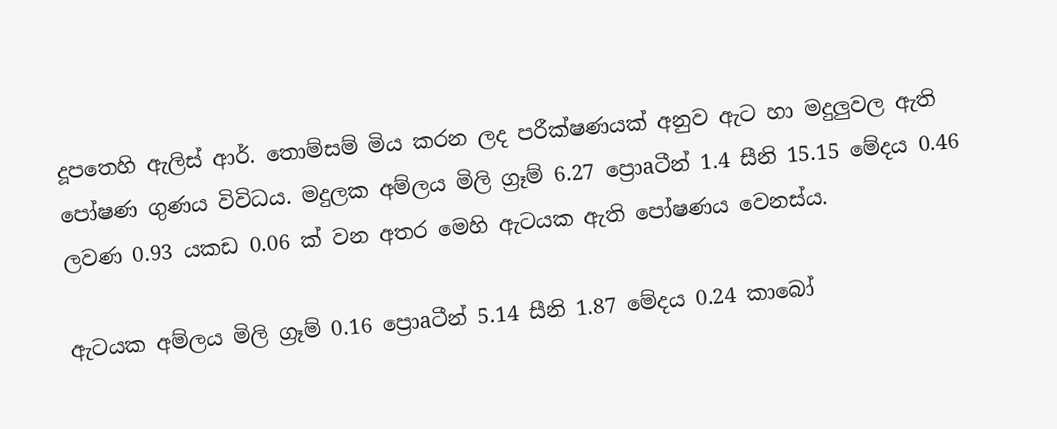දූපතෙහි ඇලිස්‌ ආර්. තොම්සම් මිය කරන ලද පරීක්‌ෂණයක්‌ අනුව ඇට හා මදුලුවල ඇති පෝෂණ ගුණය විවිධය. මදුලක අම්ලය මිලි ග්‍රෑම් 6.27 ප්‍රොaටීන් 1.4 සීනි 15.15 මේදය 0.46 ලවණ 0.93 යකඩ 0.06 ක්‌ වන අතර මෙහි ඇටයක ඇති පෝෂණය වෙනස්‌ය.

ඇටයක අම්ලය මිලි ග්‍රෑම් 0.16 ප්‍රොaටීන් 5.14 සීනි 1.87 මේදය 0.24 කාබෝ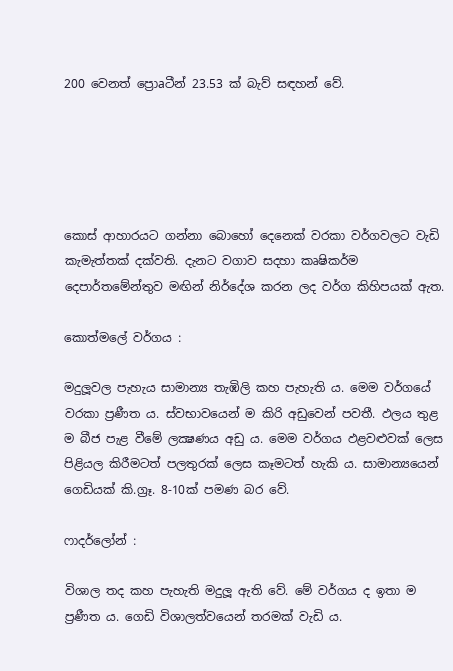200 වෙනත් ප්‍රොaටීන් 23.53 ක්‌ බැව් සඳහන් වේ.





කොස්‌ ආහාරයට ගන්නා බොහෝ දෙනෙක්‌ වරකා වර්ගවලට වැඩි කැමැත්තක්‌ දක්‌වති. දැනට වගාව සදහා කෘෂිකර්ම දෙපාර්තමේන්තුව මඟින් නිර්දේශ කරන ලද වර්ග කිහිපයක්‌ ඇත.

කොත්මලේ වර්ගය :

මදුලූවල පැහැය සාමාන්‍ය තැඹිලි කහ පැහැති ය. මෙම වර්ගයේ වරකා ප්‍රණීත ය. ස්‌වභාවයෙන් ම කිරි අඩුවෙන් පවතී. ඵලය තුළ ම බීජ පැළ වීමේ ලක්‍ෂණය අඩු ය. මෙම වර්ගය ඵළවළුවක්‌ ලෙස පිළියල කිරීමටත් පලතුරක්‌ ලෙස කෑමටත් හැකි ය. සාමාන්‍යයෙන් ගෙඩියක්‌ කි.ග්‍රෑ. 8-10ක්‌ පමණ බර වේ.

ෆාදර්ලෝන් :

විශාල තද කහ පැහැති මදුලූ ඇති වේ. මේ වර්ගය ද ඉතා ම ප්‍රණීත ය. ගෙඩි විශාලත්වයෙන් තරමක්‌ වැඩි ය.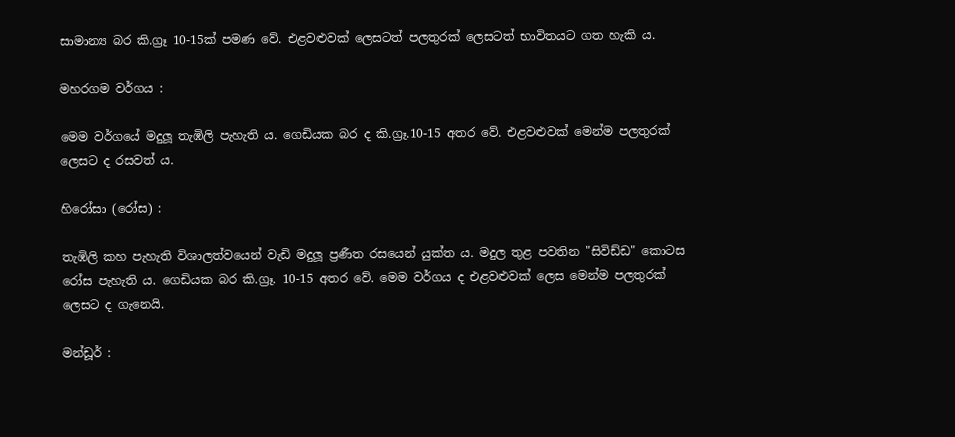සාමාන්‍ය බර කි.ග්‍රෑ 10-15ක්‌ පමණ වේ. එළවළුවක්‌ ලෙසටත් පලතුරක්‌ ලෙසටත් භාවිතයට ගත හැකි ය.

මහරගම වර්ගය :

මෙම වර්ගයේ මදුලූ තැඹිලි පැහැති ය. ගෙඩියක බර ද කි.ග්‍රෑ.10-15 අතර වේ. එළවළුවක්‌ මෙන්ම පලතුරක්‌ ලෙසට ද රසවත් ය.

හිරෝසා (රෝස) :

තැඹිලි කහ පැහැති විශාලත්වයෙන් වැඩි මදුලූ ප්‍රණීත රසයෙන් යුක්‌ත ය. මදුල තුළ පවතින "සිවිඩ්ඩ" කොටස රෝස පැහැති ය. ගෙඩියක බර කි.ග්‍රෑ. 10-15 අතර වේ. මෙම වර්ගය ද එළවළුවක්‌ ලෙස මෙන්ම පලතුරක්‌ ලෙසට ද ගැනෙයි.

මන්ඩූර් :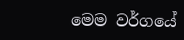මෙම වර්ගයේ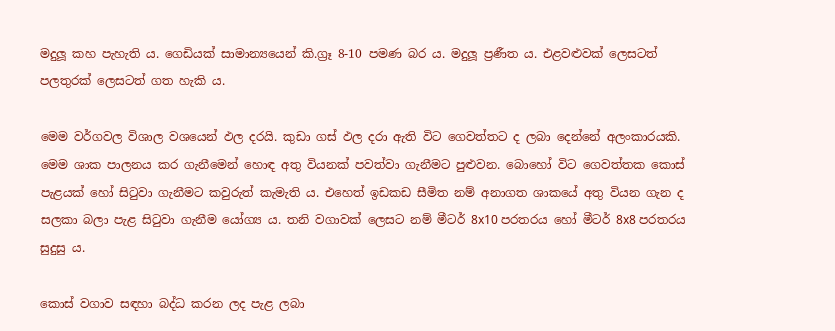මදුලූ කහ පැහැති ය. ගෙඩියක්‌ සාමාන්‍යයෙන් කි.ග්‍රෑ 8-10 පමණ බර ය. මදුලූ ප්‍රණීත ය. එළවළුවක්‌ ලෙසටත් පලතුරක්‌ ලෙසටත් ගත හැකි ය.

මෙම වර්ගවල විශාල වශයෙන් ඵල දරයි. කුඩා ගස්‌ ඵල දරා ඇති විට ගෙවත්තට ද ලබා දෙන්නේ අලංකාරයකි. මෙම ශාක පාලනය කර ගැනීමෙන් හොඳ අතු වියනක්‌ පවත්වා ගැනීමට පුළුවන. බොහෝ විට ගෙවත්තක කොස්‌ පැළයක්‌ හෝ සිටුවා ගැනීමට කවුරුත් කැමැති ය. එහෙත් ඉඩකඩ සීමිත නම් අනාගත ශාකයේ අතු වියන ගැන ද සලකා බලා පැළ සිටුවා ගැනීම යෝග්‍ය ය. තනි වගාවක්‌ ලෙසට නම් මීටර් 8x10 පරතරය හෝ මීටර් 8x8 පරතරය සුදුසු ය.

කොස්‌ වගාව සඳහා බද්ධ කරන ලද පැළ ලබා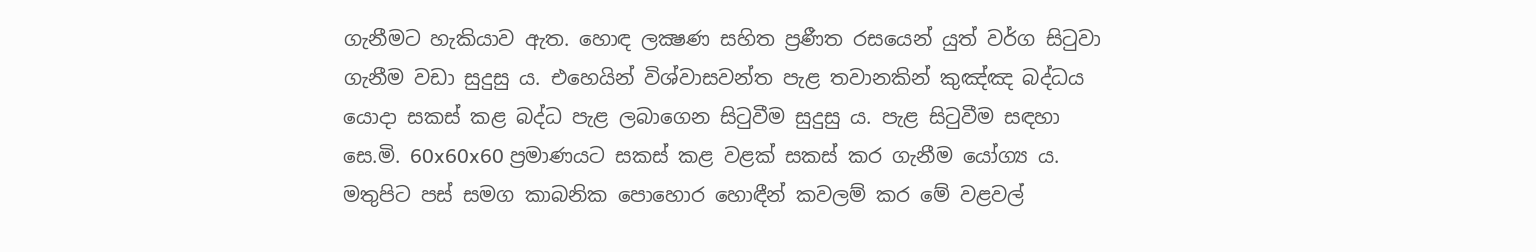ගැනීමට හැකියාව ඇත. හොඳ ලක්‍ෂණ සහිත ප්‍රණීත රසයෙන් යුත් වර්ග සිටුවා ගැනීම වඩා සුදුසු ය. එහෙයින් විශ්වාසවන්ත පැළ තවානකින් කුඤ්ඤ බද්ධය යොදා සකස්‌ කළ බද්ධ පැළ ලබාගෙන සිටුවීම සුදුසු ය. පැළ සිටුවීම සඳහා සෙ.මි. 60x60x60 ප්‍රමාණයට සකස්‌ කළ වළක්‌ සකස්‌ කර ගැනීම යෝග්‍ය ය. මතුපිට පස්‌ සමග කාබනික පොහොර හොඳීන් කවලම් කර මේ වළවල්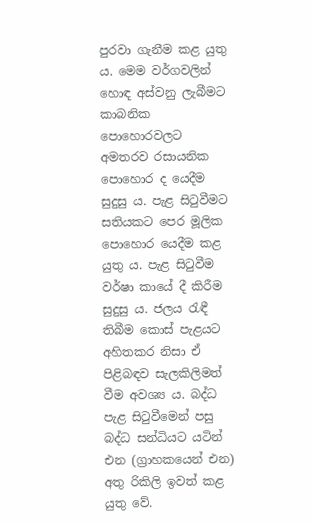පුරවා ගැනීම කළ යුතු ය. මෙම වර්ගවලින් හොඳ අස්‌වනු ලැබීමට කාබනික පොහොරවලට අමතරව රසායනික පොහොර ද යෙදීම සුදුසු ය. පැළ සිටුවීමට සතියකට පෙර මූලික පොහොර යෙදීම කළ යුතු ය. පැළ සිටුවීම වර්ෂා කායේ දී කිරීම සුදුසු ය. ජලය රැඳී තිබීම කොස්‌ පැළයට අහිතකර නිසා ඒ පිළිබඳව සැලකිලිමත් වීම අවශ්‍ය ය. බද්ධ පැළ සිටුවීමෙන් පසු බද්ධ සන්ධියට යටින් එන (ග්‍රාහකයෙන් එන) අතු රිකිලි ඉවත් කළ යුතු වේ.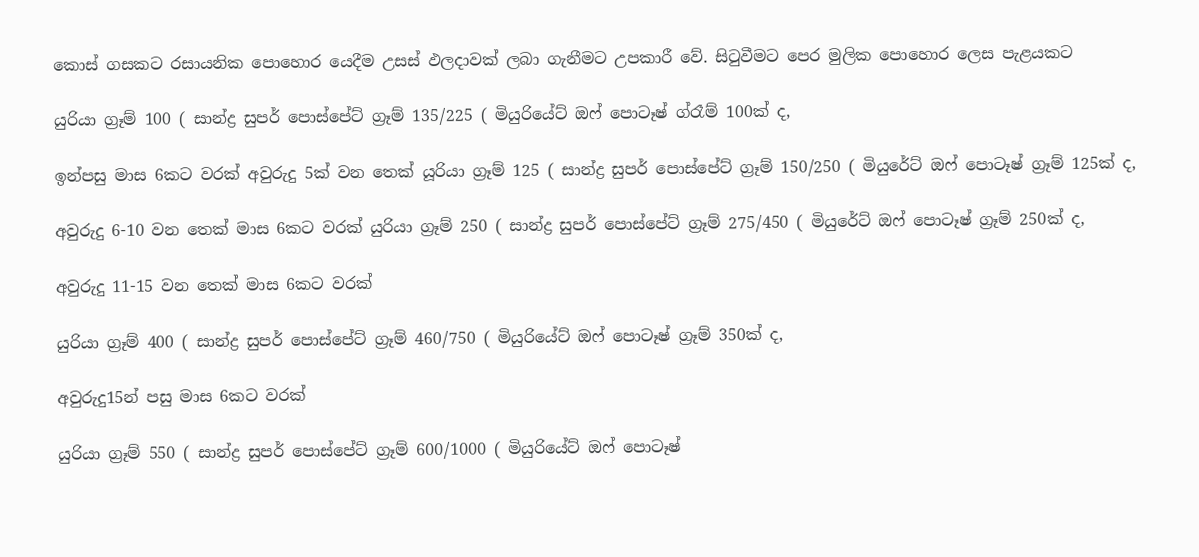කොස්‌ ගසකට රසායනික පොහොර යෙදීම උසස්‌ ඵලදාවක්‌ ලබා ගැනීමට උපකාරී වේ. සිටුවීමට පෙර මුලික පොහොර ලෙස පැළයකට

යුරියා ග්‍රෑම් 100 ( සාන්ද්‍ර සුපර් පොස්‌පේට්‌ ග්‍රෑම් 135/225 ( මියුරියේට්‌ ඔෆ් පොටෑෂ් ග්රෑම් 100ක්‌ ද,

ඉන්පසු මාස 6කට වරක්‌ අවුරුදු 5ක්‌ වන තෙක්‌ යූරියා ග්‍රෑම් 125 ( සාන්ද්‍ර සුපර් පොස්‌පේට්‌ ග්‍රෑම් 150/250 ( මියුරේට්‌ ඔෆ් පොටෑෂ් ග්‍රෑම් 125ක්‌ ද,

අවුරුදු 6-10 වන තෙක්‌ මාස 6කට වරක්‌ යුරියා ග්‍රෑම් 250 ( සාන්ද්‍ර සුපර් පොස්‌පේට්‌ ග්‍රෑම් 275/450 ( මියුරේට්‌ ඔෆ් පොටෑෂ් ග්‍රෑම් 250ක්‌ ද,

අවුරුදු 11-15 වන තෙක්‌ මාස 6කට වරක්‌

යුරියා ග්‍රෑම් 400 ( සාන්ද්‍ර සුපර් පොස්‌පේට්‌ ග්‍රෑම් 460/750 ( මියුරියේට්‌ ඔෆ් පොටෑෂ් ග්‍රෑම් 350ක්‌ ද,

අවුරුදු15න් පසු මාස 6කට වරක්‌

යුරියා ග්‍රෑම් 550 ( සාන්ද්‍ර සුපර් පොස්‌පේට්‌ ග්‍රෑම් 600/1000 ( මියුරියේට්‌ ඔෆ් පොටෑෂ්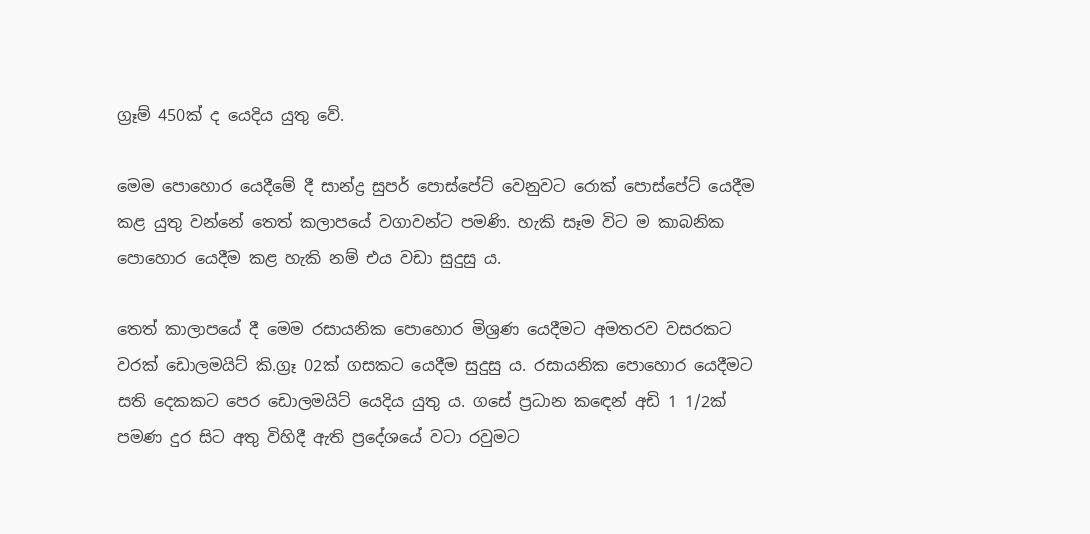ග්‍රෑම් 450ක්‌ ද යෙදිය යුතු වේ.

මෙම පොහොර යෙදීමේ දී සාන්ද්‍ර සුපර් පොස්‌පේට්‌ වෙනුවට රොක්‌ පොස්‌පේට්‌ යෙදීම කළ යුතු වන්නේ තෙත් කලාපයේ වගාවන්ට පමණි. හැකි සෑම විට ම කාබනික පොහොර යෙදීම කළ හැකි නම් එය වඩා සුදුසු ය.

තෙත් කාලාපයේ දී මෙම රසායනික පොහොර මිශ්‍රණ යෙදීමට අමතරව වසරකට වරක්‌ ඩොලමයිට්‌ කි.ග්‍රෑ 02ක්‌ ගසකට යෙදීම සුදුසු ය. රසායනික පොහොර යෙදීමට සති දෙකකට පෙර ඩොලමයිට්‌ යෙදිය යුතු ය. ගසේ ප්‍රධාන කඳෙන් අඩි 1 1/2ක්‌ පමණ දුර සිට අතු විහිදී ඇති ප්‍රදේශයේ වටා රවුමට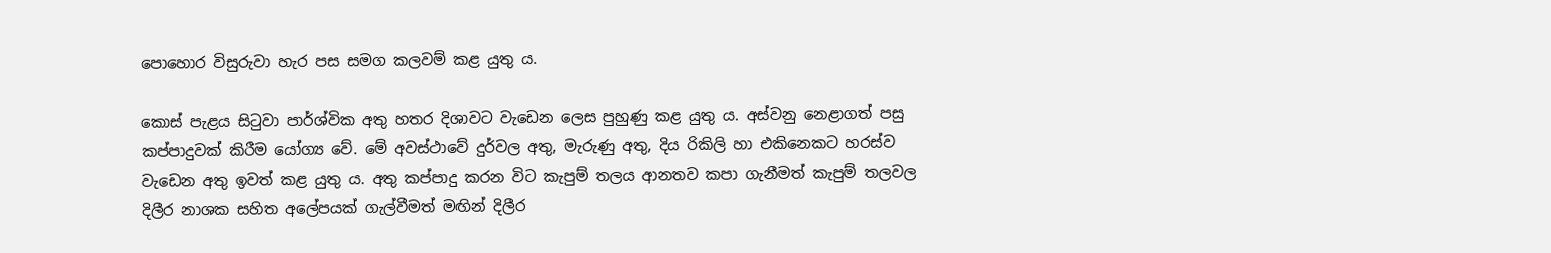පොහොර විසුරුවා හැර පස සමග කලවම් කළ යුතු ය.

කොස්‌ පැළය සිටුවා පාර්ශ්වික අතු හතර දිශාවට වැඩෙන ලෙස පුහුණු කළ යුතු ය. අස්‌වනු නෙළාගත් පසු කප්පාදුවක්‌ කිරීම යෝග්‍ය වේ. මේ අවස්‌ථාවේ දුර්වල අතු, මැරුණු අතු, දිය රිකිලි හා එකිනෙකට හරස්‌ව වැඩෙන අතු ඉවත් කළ යුතු ය. අතු කප්පාදු කරන විට කැපුම් තලය ආනතව කපා ගැනීමත් කැපුම් තලවල දිලීර නාශක සහිත අලේපයක්‌ ගැල්වීමත් මඟින් දිලීර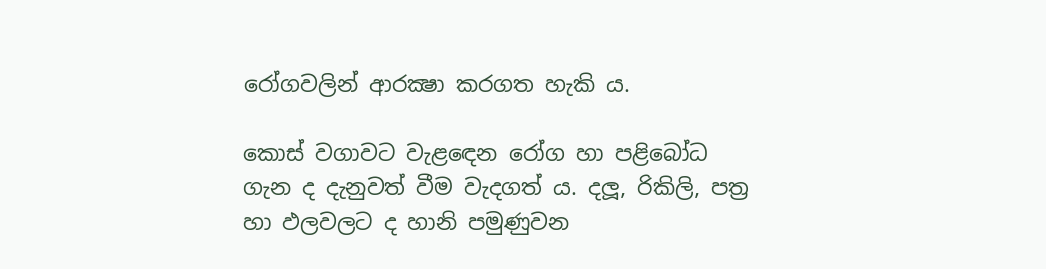රෝගවලින් ආරක්‍ෂා කරගත හැකි ය.

කොස්‌ වගාවට වැළඳෙන රෝග හා පළිබෝධ ගැන ද දැනුවත් වීම වැදගත් ය. දලූ, රිකිලි, පත්‍ර හා ඵලවලට ද හානි පමුණුවන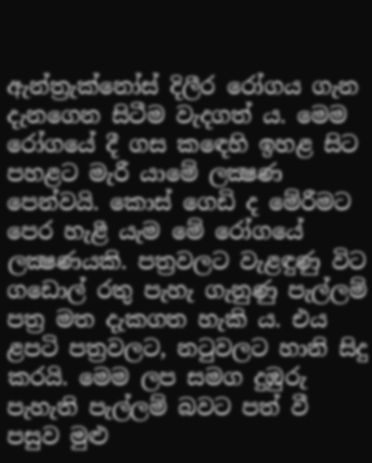ඇන්ත්‍රැක්‌නෝස්‌ දිලීර රෝගය ගැන දැනගෙන සිටීම වැදගත් ය. මෙම රෝගයේ දී ගස කඳෙහි ඉහළ සිට පහළට මැරී යාමේ ලක්‍ෂණ පෙන්වයි. කොස්‌ ගෙඩි ද මේරීමට පෙර හැළී යැම මේ රෝගයේ ලක්‍ෂණයකි. පත්‍රවලට වැළඳුණු විට ගඩොල් රතු පැහැ ගැනුණු පැල්ලම් පත්‍ර මත දැකගත හැකි ය. එය ළපටි පත්‍රවලට, නටුවලට හානි සිදු කරයි. මෙම ලප සමග දුඹුරු පැහැති පැල්ලම් බවට පත් වී පසුව මුළු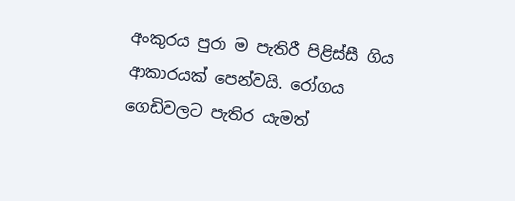අංකුරය පුරා ම පැතිරී පිළිස්‌සී ගිය ආකාරයක්‌ පෙන්වයි. රෝගය ගෙඩිවලට පැතිර යැමත්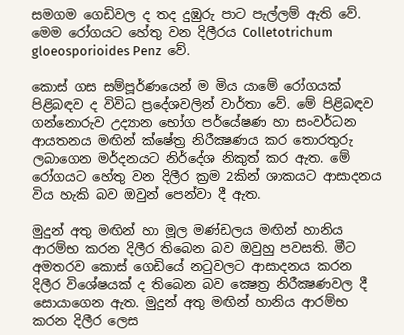සමගම ගෙඩිවල ද තද දුඹුරු පාට පැල්ලම් ඇති වේ. මෙම රෝගයට හේතු වන දිලීරය Colletotrichum gloeosporioides Penz  වේ.

කොස්‌ ගස සම්පූර්ණයෙන් ම මිය යාමේ රෝගයක්‌ පිළිබඳව ද විවිධ ප්‍රදේශවලින් වාර්තා වේ. මේ පිළිබඳව ගන්නොරුව උද්‍යාන භෝග පර්යේෂණ හා සංවර්ධන ආයතනය මඟින් ක්‌ෂේත්‍ර නිරීක්‍ෂණය කර තොරතුරු ලබාගෙන මර්දනයට නිර්දේශ නිකුත් කර ඇත. මේ රෝගයට හේතු වන දිලීර ක්‍රම 2කින් ශාකයට ආසාදනය විය හැකි බව ඔවුන් පෙන්වා දී ඇත.

මුදුන් අතු මඟින් හා මූල මණ්‌ඩලය මඟින් හානිය ආරම්භ කරන දිලීර තිබෙන බව ඔවුහු පවසති. මීට අමතරව කොස්‌ ගෙඩියේ නටුවලට ආසාදනය කරන දිලීර විශේෂයක්‌ ද තිබෙන බව ක්‍ෂෙත්‍ර නිරීක්‍ෂණවල දී සොයාගෙන ඇත. මුදුන් අතු මඟින් හානිය ආරම්භ කරන දිලීර ලෙස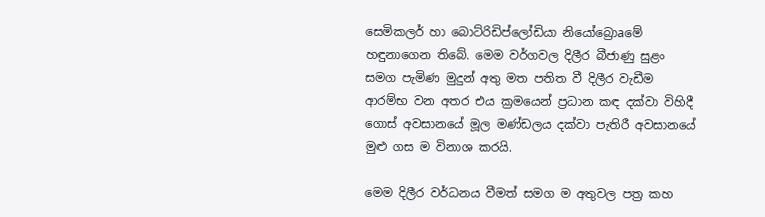සෙමිකලර් හා බොට්‌රිඩිප්ලෝඩියා නියෝබ්‍රොaමේ හඳුනාගෙන තිබේ. මෙම වර්ගවල දිලීර බීජාණු සුළං සමග පැමිණ මුදුන් අතු මත පතිත වී දිලීර වැඩීම ආරම්භ වන අතර එය ක්‍රමයෙන් ප්‍රධාන කඳ දක්‌වා විහිදී ගොස්‌ අවසානයේ මූල මණ්‌ඩලය දක්‌වා පැතිරී අවසානයේ මුළු ගස ම විනාශ කරයි.

මෙම දිලීර වර්ධනය වීමත් සමග ම අතුවල පත්‍ර කහ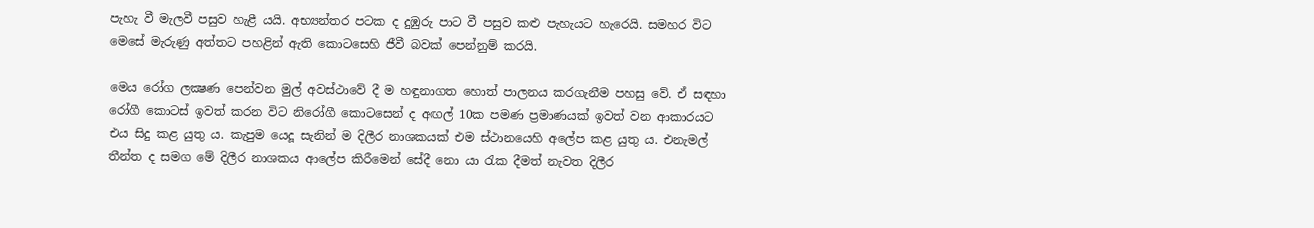පැහැ වී මැලවී පසුව හැළී යයි. අභ්‍යන්තර පටක ද දුඹුරු පාට වී පසුව කළු පැහැයට හැරෙයි. සමහර විට මෙසේ මැරුණු අත්තට පහළින් ඇති කොටසෙහි ජීවී බවක්‌ පෙන්නුම් කරයි.

මෙය රෝග ලක්‍ෂණ පෙන්වන මුල් අවස්‌ථාවේ දී ම හඳුනාගත හොත් පාලනය කරගැනීම පහසු වේ. ඒ සඳහා රෝගී කොටස්‌ ඉවත් කරන විට නිරෝගී කොටසෙන් ද අඟල් 10ක පමණ ප්‍රමාණයක්‌ ඉවත් වන ආකාරයට එය සිදු කළ යුතු ය. කැපුම යෙදූ සැනින් ම දිලීර නාශකයක්‌ එම ස්‌ථානයෙහි අලේප කළ යුතු ය. එනැමල් තීන්ත ද සමග මේ දිලීර නාශකය ආලේප කිරීමෙන් සේදී නො යා රැක දීමත් නැවත දිලීර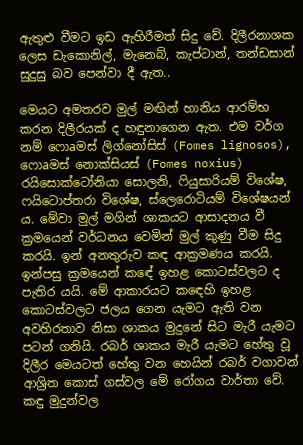ඇතුළු වීමට ඉඩ ඇහිරීමත් සිදු වේ. දිලීරනාශක ලෙස ඩැකොනිල්, මැනෙබ්, කැප්ටාන්, තන්ඩසාන් සුදුසු බව පෙන්වා දී ඇත..

මෙයට අමතරව මුල් මඟින් හානිය ආරම්භ කරන දිලීරයක්‌ ද හඳුනාගෙන ඇත. එම වර්ග නම් ෆොaමස්‌ ලිග්නෝසිස්‌ (Fomes lignosos), ෆොaමස්‌ නොක්‌සියස්‌ (Fomes noxius) රයිසොක්‌ටෝනියා සොලනි, ෆියුසාරියම් විශේෂ, ෆයිටොප්තරා විශේෂ, ස්‌ලෙරොටියම් විශේෂයන් ය. මේවා මුල් මගින් ශාකයට ආසාදනය වී ක්‍රමයෙන් වර්ධනය වෙමින් මුල් කුණු වීම සිදු කරයි. ඉන් අනතුරුව කඳ ආක්‍රමණය කරයි. ඉන්පසු ක්‍රමයෙන් කඳේ ඉහළ කොටස්‌වලට ද පැතිර යයි. මේ ආකාරයට කඳෙහි ඉහළ කොටස්‌වලට ජලය ගෙන යැමට ඇති වන අවහිරතාව නිසා ශාකය මුදුනේ සිට මැරී යැමට පටන් ගනියි. රබර් ශාකය මැරී යැමට හේතු වූ දිලීර මෙයටත් හේතු වන හෙයින් රබර් වගාවන් ආශ්‍රිත කොස්‌ ගස්‌වල මේ රෝගය වාර්තා වේ. කඳු මුදුන්වල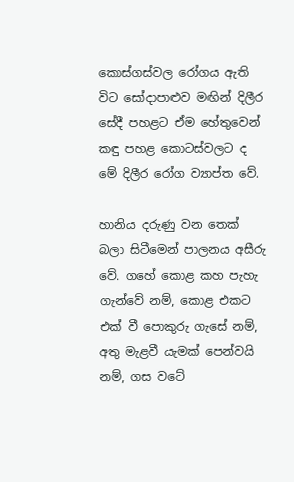කොස්‌ගස්‌වල රෝගය ඇති විට සෝදාපාළුව මඟින් දිලීර සේදී පහළට ඒම හේතුවෙන් කඳු පහළ කොටස්‌වලට ද මේ දිලීර රෝග ව්‍යාප්ත වේ.

හානිය දරුණු වන තෙක්‌ බලා සිටීමෙන් පාලනය අසීරු වේ. ගහේ කොළ කහ පැහැ ගැන්වේ නම්, කොළ එකට එක්‌ වී පොකුරු ගැසේ නම්, අතු මැළවී යැමක්‌ පෙන්වයි නම්, ගස වටේ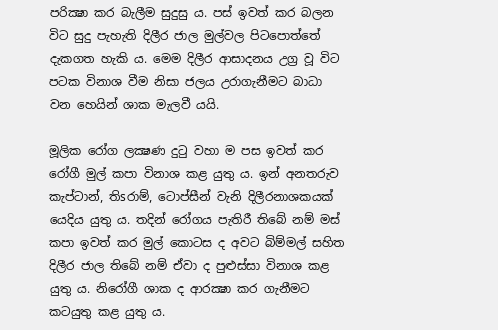පරික්‍ෂා කර බැලීම සුදුසු ය. පස්‌ ඉවත් කර බලන විට සුදු පැහැති දිලීර ජාල මුල්වල පිටපොත්තේ දැකගත හැකි ය. මෙම දිලීර ආසාදනය උග්‍ර වූ විට පටක විනාශ වීම නිසා ජලය උරාගැනීමට බාධා වන හෙයින් ශාක මැලවී යයි.

මූලික රෝග ලක්‍ෂණ දුටු වහා ම පස ඉවත් කර රෝගී මුල් කපා විනාශ කළ යුතු ය. ඉන් අනතරුව කැප්ටාන්, තිsරාම්, ටොප්සීන් වැනි දිලීරනාශකයක්‌ යෙදිය යුතු ය. තදින් රෝගය පැතිරී තිබේ නම් මස්‌ කපා ඉවත් කර මුල් කොටස ද අවට බිම්මල් සහිත දිලීර ජාල තිබේ නම් ඒවා ද පුළුස්‌සා විනාශ කළ යුතු ය. නිරෝගී ශාක ද ආරක්‍ෂා කර ගැනීමට කටයුතු කළ යුතු ය.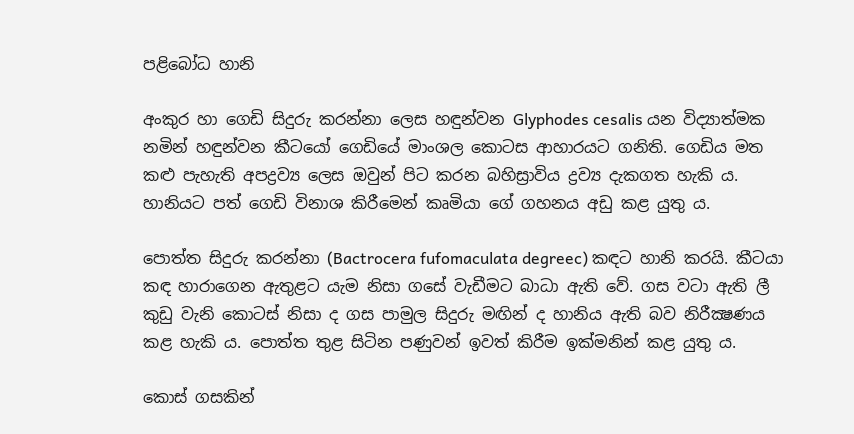පළිබෝධ හානි

අංකුර හා ගෙඩි සිදුරු කරන්නා ලෙස හඳුන්වන Glyphodes cesalis යන විද්‍යාත්මක නමින් හඳුන්වන කීටයෝ ගෙඩියේ මාංශල කොටස ආහාරයට ගනිති. ගෙඩිය මත කළු පැහැති අපද්‍රව්‍ය ලෙස ඔවුන් පිට කරන බහිස්‍රාවිය ද්‍රව්‍ය දැකගත හැකි ය. හානියට පත් ගෙඩි විනාශ කිරීමෙන් කෘමියා ගේ ගහනය අඩු කළ යුතු ය.

පොත්ත සිදුරු කරන්නා (Bactrocera fufomaculata degreec) කඳට හානි කරයි. කීටයා කඳ හාරාගෙන ඇතුළට යැම නිසා ගසේ වැඩීමට බාධා ඇති වේ. ගස වටා ඇති ලී කුඩු වැනි කොටස්‌ නිසා ද ගස පාමුල සිදුරු මඟින් ද හානිය ඇති බව නිරීක්‍ෂණය කළ හැකි ය. පොත්ත තුළ සිටින පණුවන් ඉවත් කිරීම ඉක්‌මනින් කළ යුතු ය.

කොස්‌ ගසකින්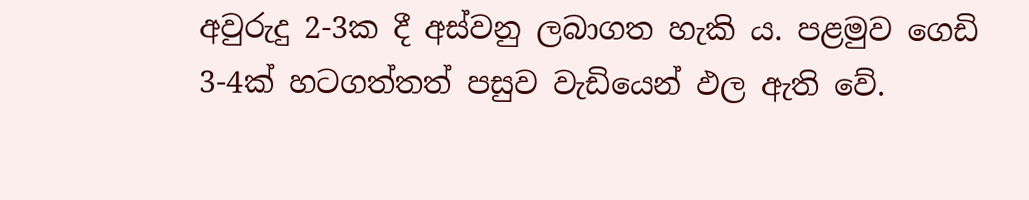අවුරුදු 2-3ක දී අස්‌වනු ලබාගත හැකි ය. පළමුව ගෙඩි 3-4ක්‌ හටගත්තත් පසුව වැඩියෙන් ඵල ඇති වේ.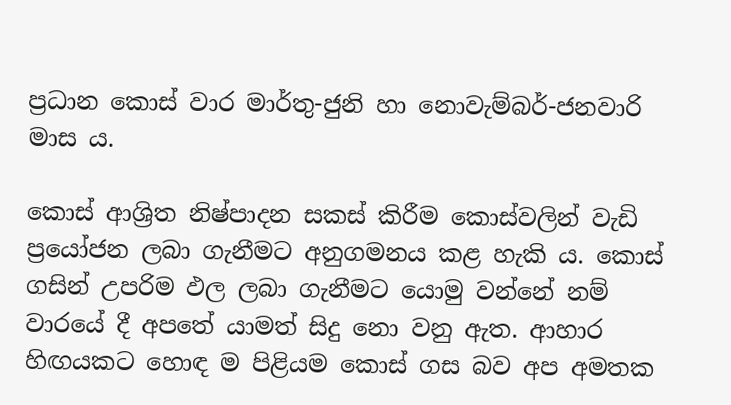ප්‍රධාන කොස්‌ වාර මාර්තු-ජුනි හා නොවැම්බර්-ජනවාරි මාස ය.

කොස්‌ ආශ්‍රිත නිෂ්පාදන සකස්‌ කිරීම කොස්‌වලින් වැඩි ප්‍රයෝජන ලබා ගැනීමට අනුගමනය කළ හැකි ය. කොස්‌ ගසින් උපරිම ඵල ලබා ගැනීමට යොමු වන්නේ නම් වාරයේ දී අපතේ යාමත් සිදු නො වනු ඇත. ආහාර හිඟයකට හොඳ ම පිළියම කොස්‌ ගස බව අප අමතක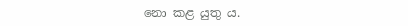නො කළ යුතු ය.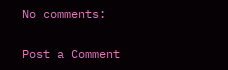No comments:

Post a Comment